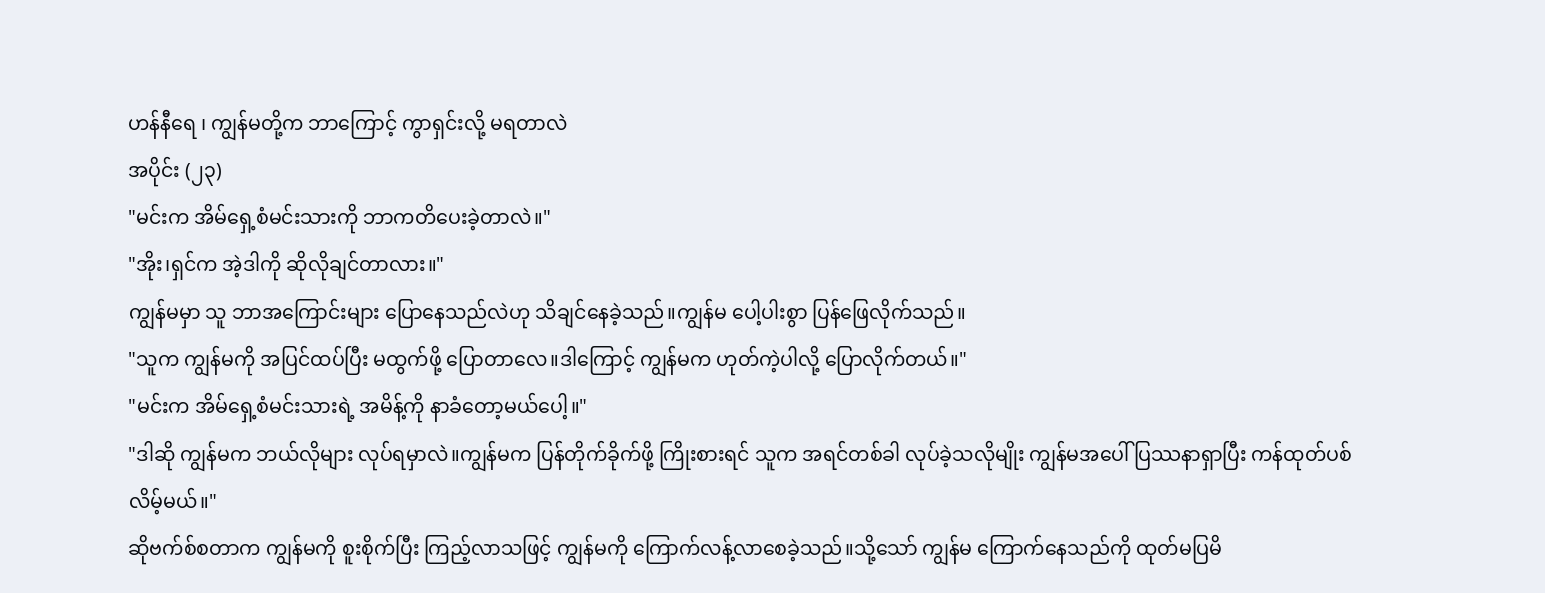ဟန်နီရေ ၊ ကျွန်မတို့က ဘာကြောင့် ကွာရှင်းလို့ မရတာလဲ
အပိုင်း (၂၃)
"မင်းက အိမ်ရှေ့စံမင်းသားကို ဘာကတိပေးခဲ့တာလဲ။"
"အိုး၊ရှင်က အဲ့ဒါကို ဆိုလိုချင်တာလား။"
ကျွန်မမှာ သူ ဘာအကြောင်းများ ပြောနေသည်လဲဟု သိချင်နေခဲ့သည်။ကျွန်မ ပေါ့ပါးစွာ ပြန်ဖြေလိုက်သည်။
"သူက ကျွန်မကို အပြင်ထပ်ပြီး မထွက်ဖို့ ပြောတာလေ။ဒါကြောင့် ကျွန်မက ဟုတ်ကဲ့ပါလို့ ပြောလိုက်တယ်။"
"မင်းက အိမ်ရှေ့စံမင်းသားရဲ့ အမိန့်ကို နာခံတော့မယ်ပေါ့။"
"ဒါဆို ကျွန်မက ဘယ်လိုများ လုပ်ရမှာလဲ။ကျွန်မက ပြန်တိုက်ခိုက်ဖို့ ကြိုးစားရင် သူက အရင်တစ်ခါ လုပ်ခဲ့သလိုမျိုး ကျွန်မအပေါ် ပြဿနာရှာပြီး ကန်ထုတ်ပစ်လိမ့်မယ်။"
ဆိုဗက်စ်စတာက ကျွန်မကို စူးစိုက်ပြီး ကြည့်လာသဖြင့် ကျွန်မကို ကြောက်လန့်လာစေခဲ့သည်။သို့သော် ကျွန်မ ကြောက်နေသည်ကို ထုတ်မပြမိ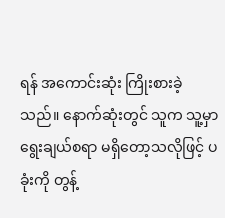ရန် အကောင်းဆုံး ကြိုးစားခဲ့သည်။ နောက်ဆုံးတွင် သူက သူ့မှာ ရွေးချယ်စရာ မရှိတော့သလိုဖြင့် ပခုံးကို တွန့်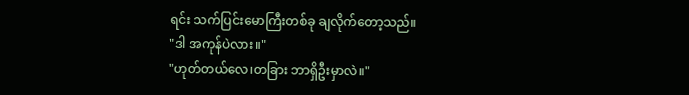ရင်း သက်ပြင်းမောကြီးတစ်ခု ချလိုက်တော့သည်။
"ဒါ အကုန်ပဲလား။"
"ဟုတ်တယ်လေ၊တခြား ဘာရှိဦးမှာလဲ။"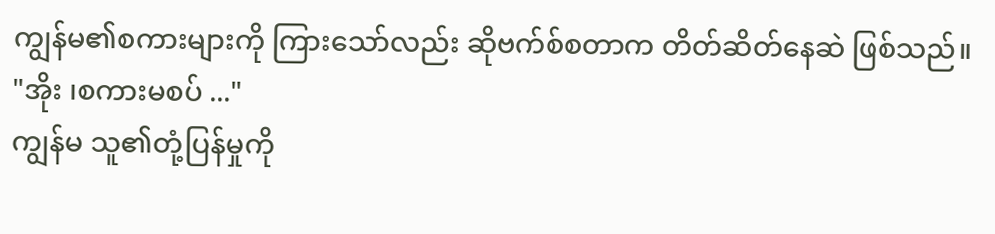ကျွန်မ၏စကားများကို ကြားသော်လည်း ဆိုဗက်စ်စတာက တိတ်ဆိတ်နေဆဲ ဖြစ်သည်။
"အိုး ၊စကားမစပ် ..."
ကျွန်မ သူ၏တုံ့ပြန်မှုကို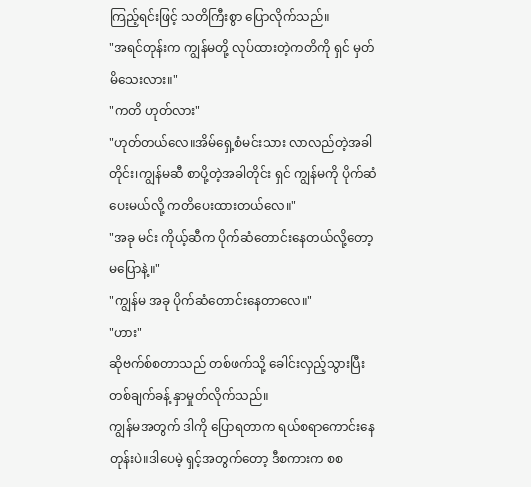ကြည့်ရင်းဖြင့် သတိကြီးစွာ ပြောလိုက်သည်။
"အရင်တုန်းက ကျွန်မတို့ လုပ်ထားတဲ့ကတိကို ရှင် မှတ်မိသေးလား။"
"ကတိ ဟုတ်လား"
"ဟုတ်တယ်လေ။အိမ်ရှေ့စံမင်းသား လာလည်တဲ့အခါတိုင်း၊ကျွန်မဆီ စာပို့တဲ့အခါတိုင်း ရှင် ကျွန်မကို ပိုက်ဆံပေးမယ်လို့ ကတိပေးထားတယ်လေ။"
"အခု မင်း ကိုယ့်ဆီက ပိုက်ဆံတောင်းနေတယ်လို့တော့ မပြောနဲ့။"
"ကျွန်မ အခု ပိုက်ဆံတောင်းနေတာလေ။"
"ဟား"
ဆိုဗက်စ်စတာသည် တစ်ဖက်သို့ ခေါင်းလှည့်သွားပြီး တစ်ချက်ခန့် နှာမှုတ်လိုက်သည်။
ကျွန်မအတွက် ဒါကို ပြောရတာက ရယ်စရာကောင်းနေတုန်းပဲ။ဒါပေမဲ့ ရှင့်အတွက်တော့ ဒီစကားက စစ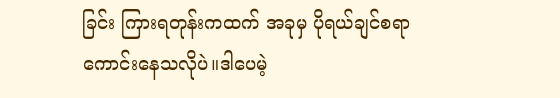ခြင်း ကြားရတုန်းကထက် အခုမှ ပိုရယ်ချင်စရာကောင်းနေသလိုပဲ။ဒါပေမဲ့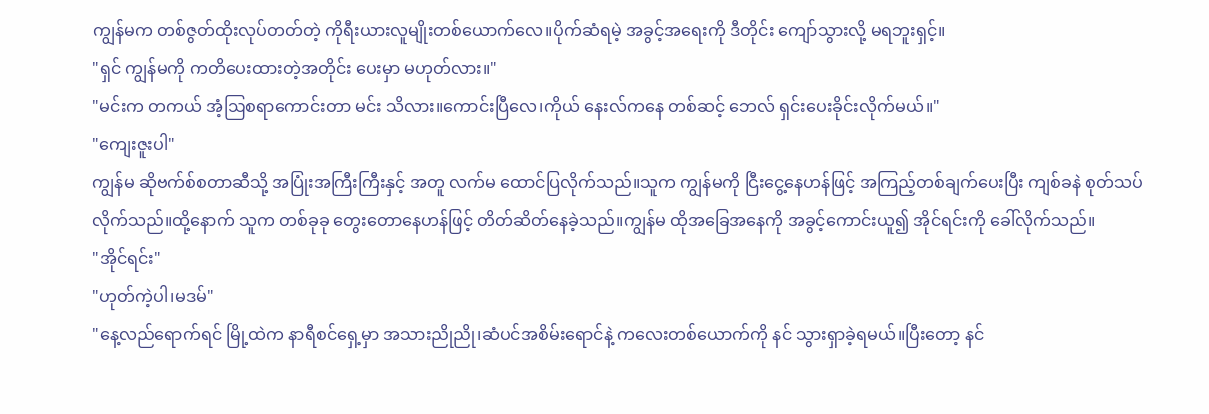ကျွန်မက တစ်ဇွတ်ထိုးလုပ်တတ်တဲ့ ကိုရီးယားလူမျိုးတစ်ယောက်လေ။ပိုက်ဆံရမဲ့ အခွင့်အရေးကို ဒီတိုင်း ကျော်သွားလို့ မရဘူးရှင့်။
"ရှင် ကျွန်မကို ကတိပေးထားတဲ့အတိုင်း ပေးမှာ မဟုတ်လား။"
"မင်းက တကယ် အံ့ဩစရာကောင်းတာ မင်း သိလား။ကောင်းပြီလေ၊ကိုယ် နေးလ်ကနေ တစ်ဆင့် ဘေလ် ရှင်းပေးခိုင်းလိုက်မယ်။"
"ကျေးဇူးပါ"
ကျွန်မ ဆိုဗက်စ်စတာဆီသို့ အပြုံးအကြီးကြီးနှင့် အတူ လက်မ ထောင်ပြလိုက်သည်။သူက ကျွန်မကို ငြီးငွေ့နေဟန်ဖြင့် အကြည့်တစ်ချက်ပေးပြီး ကျစ်ခနဲ စုတ်သပ်လိုက်သည်။ထို့နောက် သူက တစ်ခုခု တွေးတောနေဟန်ဖြင့် တိတ်ဆိတ်နေခဲ့သည်။ကျွန်မ ထိုအခြေအနေကို အခွင့်ကောင်းယူ၍ အိုင်ရင်းကို ခေါ်လိုက်သည်။
"အိုင်ရင်း"
"ဟုတ်ကဲ့ပါ၊မဒမ်"
"နေ့လည်ရောက်ရင် မြို့ထဲက နာရီစင်ရှေ့မှာ အသားညိုညို၊ဆံပင်အစိမ်းရောင်နဲ့ ကလေးတစ်ယောက်ကို နင် သွားရှာခဲ့ရမယ်။ပြီးတော့ နင်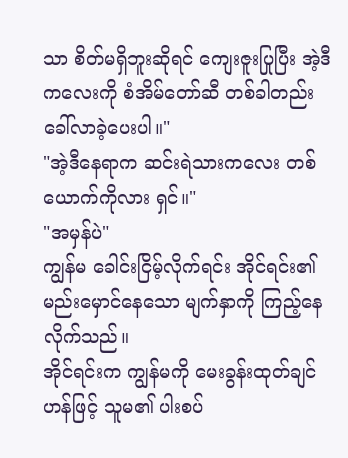သာ စိတ်မရှိဘူးဆိုရင် ကျေးဇူးပြုပြီး အဲ့ဒီကလေးကို စံအိမ်တော်ဆီ တစ်ခါတည်း ခေါ်လာခဲ့ပေးပါ။"
"အဲ့ဒီနေရာက ဆင်းရဲသားကလေး တစ်ယောက်ကိုလား ရှင်။"
"အမှန်ပဲ"
ကျွန်မ ခေါင်းငြိမ့်လိုက်ရင်း အိုင်ရင်း၏ မည်းမှောင်နေသော မျက်နှာကို ကြည့်နေလိုက်သည်။
အိုင်ရင်းက ကျွန်မကို မေးခွန်းထုတ်ချင်ဟန်ဖြင့် သူမ၏ ပါးစပ်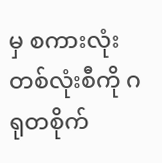မှ စကားလုံး တစ်လုံးစီကို ဂရုတစိုက်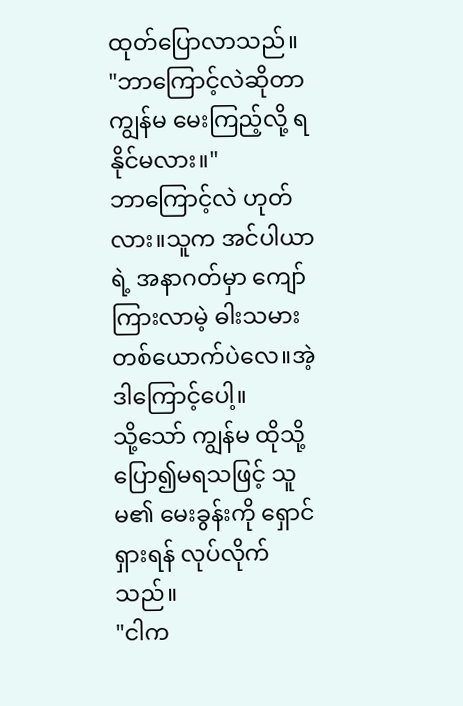ထုတ်ပြောလာသည်။
"ဘာကြောင့်လဲဆိုတာ ကျွန်မ မေးကြည့်လို့ ရနိုင်မလား။"
ဘာကြောင့်လဲ ဟုတ်လား။သူက အင်ပါယာရဲ့ အနာဂတ်မှာ ကျော်ကြားလာမဲ့ ဓါးသမားတစ်ယောက်ပဲလေ။အဲ့ဒါကြောင့်ပေါ့။
သို့သော် ကျွန်မ ထိုသို့ ပြော၍မရသဖြင့် သူမ၏ မေးခွန်းကို ရှောင်ရှားရန် လုပ်လိုက်သည်။
"ငါက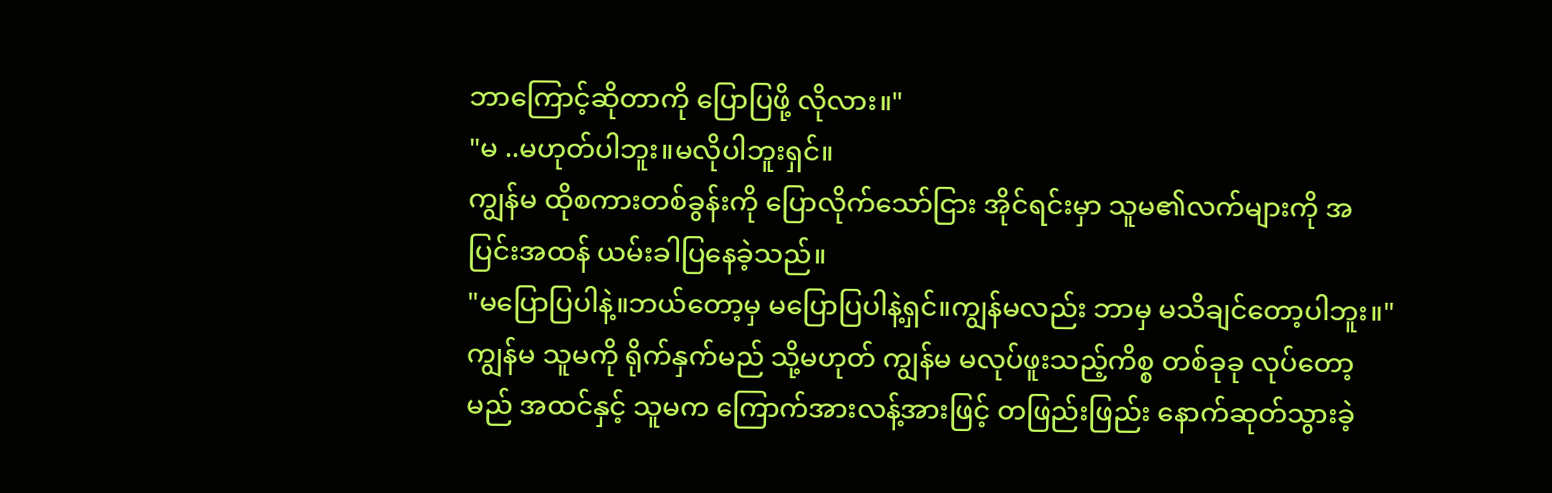ဘာကြောင့်ဆိုတာကို ပြောပြဖို့ လိုလား။"
"မ ..မဟုတ်ပါဘူး။မလိုပါဘူးရှင်။
ကျွန်မ ထိုစကားတစ်ခွန်းကို ပြောလိုက်သော်ငြား အိုင်ရင်းမှာ သူမ၏လက်များကို အပြင်းအထန် ယမ်းခါပြနေခဲ့သည်။
"မပြောပြပါနဲ့။ဘယ်တော့မှ မပြောပြပါနဲ့ရှင်။ကျွန်မလည်း ဘာမှ မသိချင်တော့ပါဘူး။"
ကျွန်မ သူမကို ရိုက်နှက်မည် သို့မဟုတ် ကျွန်မ မလုပ်ဖူးသည့်ကိစ္စ တစ်ခုခု လုပ်တော့မည် အထင်နှင့် သူမက ကြောက်အားလန့်အားဖြင့် တဖြည်းဖြည်း နောက်ဆုတ်သွားခဲ့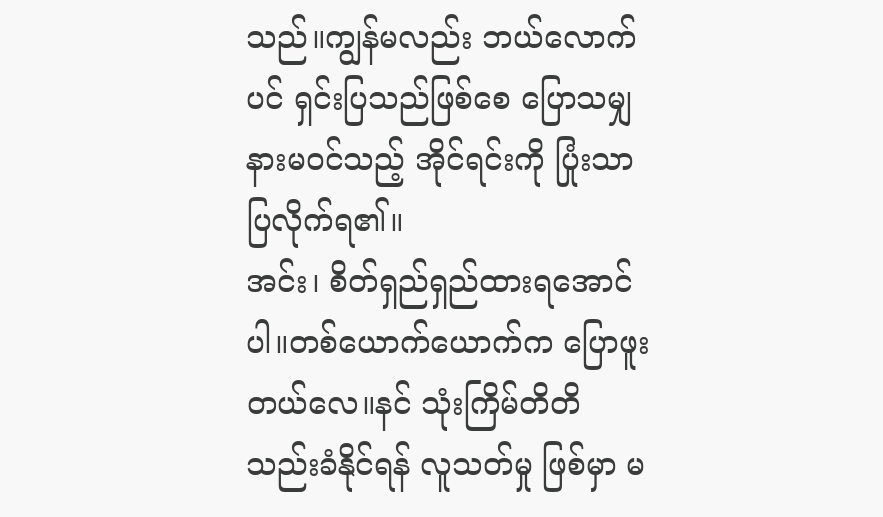သည်။ကျွန်မလည်း ဘယ်လောက်ပင် ရှင်းပြသည်ဖြစ်စေ ပြောသမျှ နားမဝင်သည့် အိုင်ရင်းကို ပြုံးသာ ပြလိုက်ရ၏။
အင်း၊ စိတ်ရှည်ရှည်ထားရအောင်ပါ။တစ်ယောက်ယောက်က ပြောဖူးတယ်လေ။နင် သုံးကြိမ်တိတိ သည်းခံနိုင်ရန် လူသတ်မှု ဖြစ်မှာ မ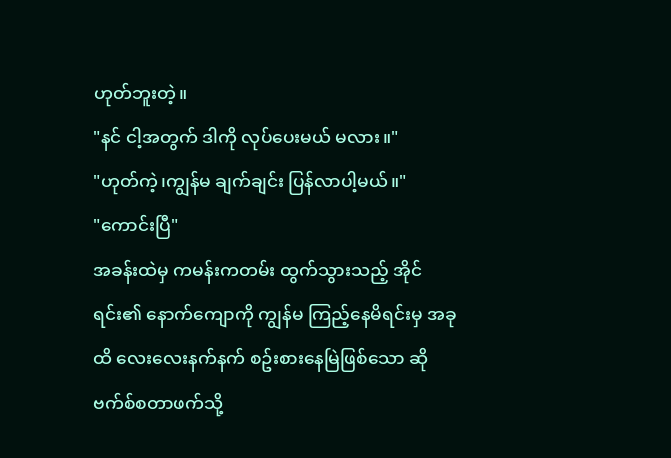ဟုတ်ဘူးတဲ့။
"နင် ငါ့အတွက် ဒါကို လုပ်ပေးမယ် မလား။"
"ဟုတ်ကဲ့၊ကျွန်မ ချက်ချင်း ပြန်လာပါ့မယ်။"
"ကောင်းပြီ"
အခန်းထဲမှ ကမန်းကတမ်း ထွက်သွားသည့် အိုင်ရင်း၏ နောက်ကျောကို ကျွန်မ ကြည့်နေမိရင်းမှ အခုထိ လေးလေးနက်နက် စဥ်းစားနေမြဲဖြစ်သော ဆိုဗက်စ်စတာဖက်သို့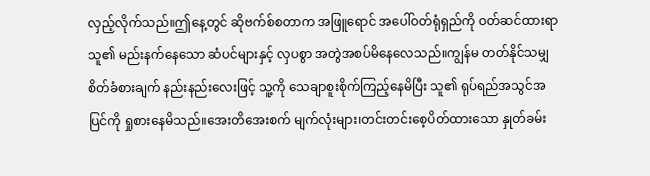လှည့်လိုက်သည်။ဤနေ့တွင် ဆိုဗက်စ်စတာက အဖြူရောင် အပေါ်ဝတ်ရုံရှည်ကို ဝတ်ဆင်ထားရာ သူ၏ မည်းနက်နေသော ဆံပင်များနှင့် လှပစွာ အတွဲအစပ်မိနေလေသည်။ကျွန်မ တတ်နိုင်သမျှ စိတ်ခံစားချက် နည်းနည်းလေးဖြင့် သူ့ကို သေချာစူးစိုက်ကြည့်နေမိပြီး သူ၏ ရုပ်ရည်အသွင်အပြင်ကို ရှုစားနေမိသည်။အေးတိအေးစက် မျက်လုံးများ၊တင်းတင်းစေ့ပိတ်ထားသော နှုတ်ခမ်း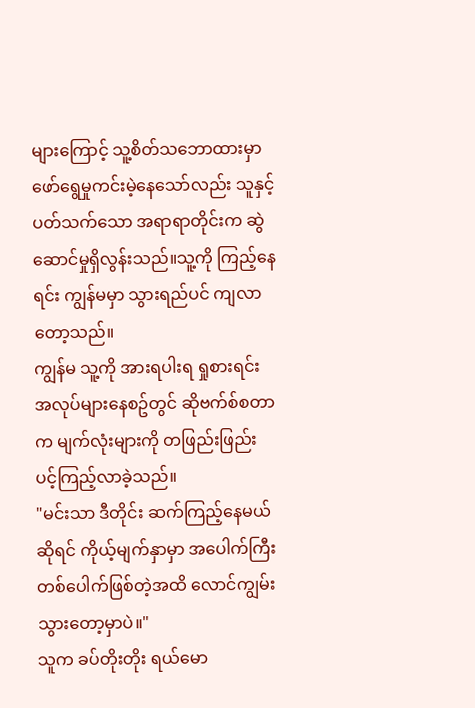များကြောင့် သူ့စိတ်သဘောထားမှာ ဖော်ရွေမှုကင်းမဲ့နေသော်လည်း သူနှင့်ပတ်သက်သော အရာရာတိုင်းက ဆွဲဆောင်မှုရှိလွန်းသည်။သူ့ကို ကြည့်နေရင်း ကျွန်မမှာ သွားရည်ပင် ကျလာတော့သည်။
ကျွန်မ သူ့ကို အားရပါးရ ရှုစားရင်း အလုပ်များနေစဥ်တွင် ဆိုဗက်စ်စတာက မျက်လုံးများကို တဖြည်းဖြည်း ပင့်ကြည့်လာခဲ့သည်။
"မင်းသာ ဒီတိုင်း ဆက်ကြည့်နေမယ်ဆိုရင် ကိုယ့်မျက်နှာမှာ အပေါက်ကြီး တစ်ပေါက်ဖြစ်တဲ့အထိ လောင်ကျွမ်းသွားတော့မှာပဲ။"
သူက ခပ်တိုးတိုး ရယ်မော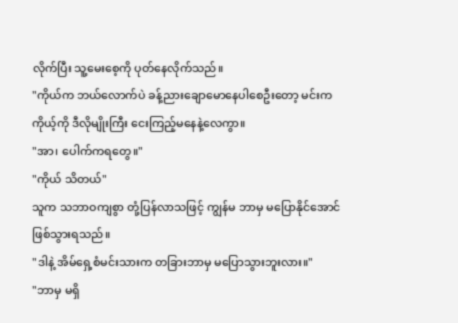လိုက်ပြီး သူ့မေးစေ့ကို ပုတ်နေလိုက်သည်။
"ကိုယ်က ဘယ်လောက်ပဲ ခန့်ညားချောမောနေပါစေဦးတော့ မင်းက ကိုယ့်ကို ဒီလိုမျိုးကြီး ငေးကြည့်မနေနဲ့လေကွာ။
"အာ၊ ပေါက်ကရတွေ။"
"ကိုယ် သိတယ်"
သူက သဘာဝကျစွာ တုံ့ပြန်လာသဖြင့် ကျွန်မ ဘာမှ မပြောနိုင်အောင် ဖြစ်သွားရသည်။
"ဒါနဲ့ အိမ်ရှေ့စံမင်းသားက တခြားဘာမှ မပြောသွားဘူးလား။"
"ဘာမှ မရှိ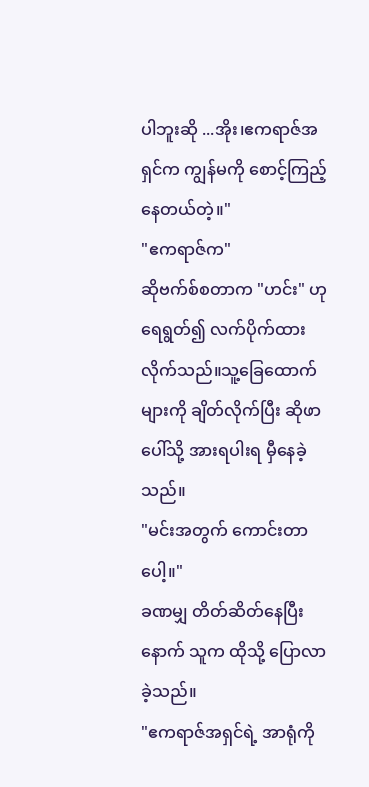ပါဘူးဆို ...အိုး၊ဧကရာဇ်အရှင်က ကျွန်မကို စောင့်ကြည့်နေတယ်တဲ့။"
"ဧကရာဇ်က"
ဆိုဗက်စ်စတာက "ဟင်း" ဟု ရေရွတ်၍ လက်ပိုက်ထားလိုက်သည်။သူ့ခြေထောက်များကို ချိတ်လိုက်ပြီး ဆိုဖာပေါ်သို့ အားရပါးရ မှီနေခဲ့သည်။
"မင်းအတွက် ကောင်းတာပေါ့။"
ခဏမျှ တိတ်ဆိတ်နေပြီးနောက် သူက ထိုသို့ ပြောလာခဲ့သည်။
"ဧကရာဇ်အရှင်ရဲ့ အာရုံကို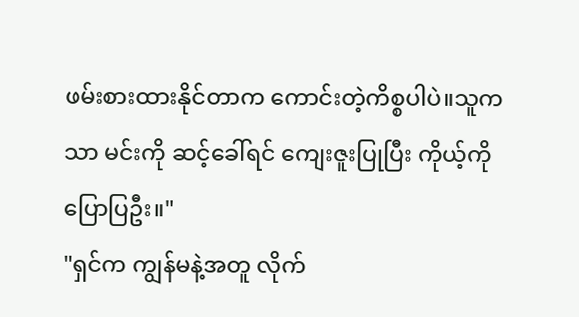ဖမ်းစားထားနိုင်တာက ကောင်းတဲ့ကိစ္စပါပဲ။သူကသာ မင်းကို ဆင့်ခေါ်ရင် ကျေးဇူးပြုပြီး ကိုယ့်ကို ပြောပြဦး။"
"ရှင်က ကျွန်မနဲ့အတူ လိုက်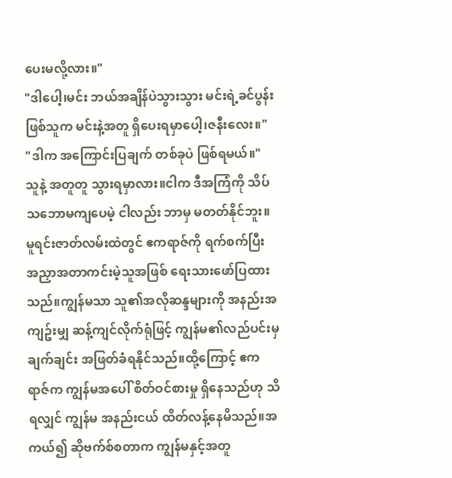ပေးမလို့လား။"
"ဒါပေါ့၊မင်း ဘယ်အချိန်ပဲသွားသွား မင်းရဲ့ခင်ပွန်းဖြစ်သူက မင်းနဲ့အတူ ရှိပေးရမှာပေါ့၊ဇနီးလေး။"
"ဒါက အကြောင်းပြချက် တစ်ခုပဲ ဖြစ်ရမယ်။"
သူနဲ့ အတူတူ သွားရမှာလား။ငါက ဒီအကြံကို သိပ်သဘောမကျပေမဲ့ ငါလည်း ဘာမှ မတတ်နိုင်ဘူး။
မူရင်းဇာတ်လမ်းထဲတွင် ဧကရာဇ်ကို ရက်စက်ပြီး အညှာအတာကင်းမဲ့သူအဖြစ် ရေးသားဖော်ပြထားသည်။ကျွန်မသာ သူ၏အလိုဆန္ဒများကို အနည်းအကျဥ်းမျှ ဆန့်ကျင်လိုက်ရုံဖြင့် ကျွန်မ၏လည်ပင်းမှ ချက်ချင်း အဖြတ်ခံရနိုင်သည်။ထို့ကြောင့် ဧကရာဇ်က ကျွန်မအပေါ် စိတ်ဝင်စားမှု ရှိနေသည်ဟု သိရလျှင် ကျွန်မ အနည်းငယ် ထိတ်လန့်နေမိသည်။အကယ်၍ ဆိုဗက်စ်စတာက ကျွန်မနှင့်အတူ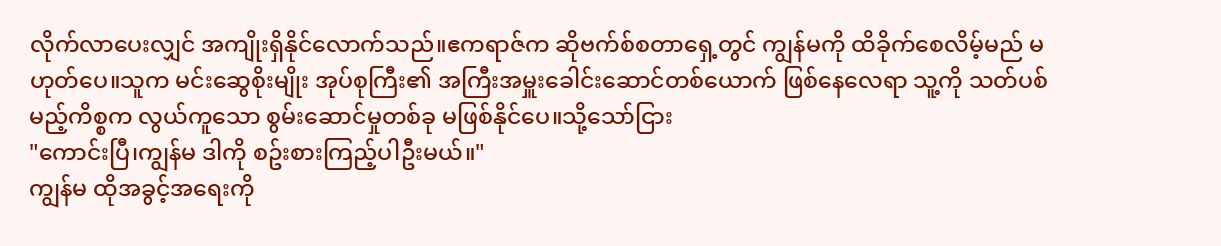လိုက်လာပေးလျှင် အကျိုးရှိနိုင်လောက်သည်။ဧကရာဇ်က ဆိုဗက်စ်စတာရှေ့တွင် ကျွန်မကို ထိခိုက်စေလိမ့်မည် မဟုတ်ပေ။သူက မင်းဆွေစိုးမျိုး အုပ်စုကြီး၏ အကြီးအမှူးခေါင်းဆောင်တစ်ယောက် ဖြစ်နေလေရာ သူ့ကို သတ်ပစ်မည့်ကိစ္စက လွယ်ကူသော စွမ်းဆောင်မှုတစ်ခု မဖြစ်နိုင်ပေ။သို့သော်ငြား
"ကောင်းပြီ၊ကျွန်မ ဒါကို စဥ်းစားကြည့်ပါဦးမယ်။"
ကျွန်မ ထိုအခွင့်အရေးကို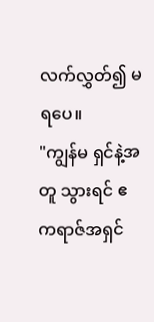လက်လွှတ်၍ မရပေ။
"ကျွန်မ ရှင်နဲ့အတူ သွားရင် ဧကရာဇ်အရှင်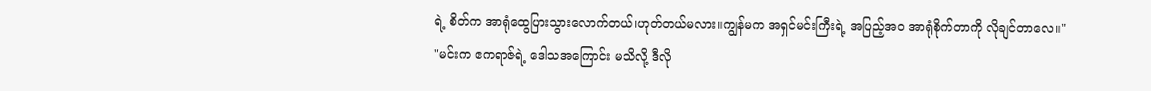ရဲ့ စိတ်က အာရုံထွေပြားသွားလောက်တယ်၊ဟုတ်တယ်မလား။ကျွန်မက အရှင်မင်းကြီးရဲ့ အပြည့်အဝ အာရုံစိုက်တာကို လိုချင်တာလေ။"
"မင်းက ဧကရာဇ်ရဲ့ ဒေါသအကြောင်း မသိလို့ ဒီလို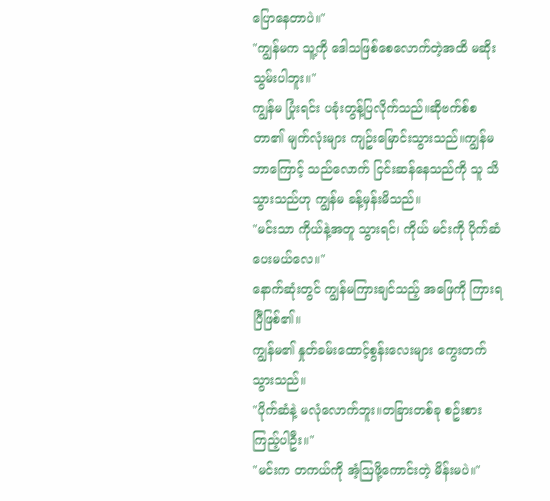ပြောနေတာပဲ။"
"ကျွန်မက သူ့ကို ဒေါသဖြစ်စေလောက်တဲ့အထိ မဆိုးသွမ်းပါဘူး။"
ကျွန်မ ပြုံးရင်း ပခုံးတွန့်ပြလိုက်သည်။ဆိုဗက်စ်စတာ၏ မျက်လုံးများ ကျဥ်းမြောင်းသွားသည်။ကျွန်မ ဘာကြောင့် သည်လောက် ငြင်းဆန်နေသည်ကို သူ သိသွားသည်ဟု ကျွန်မ ခန့်မှန်းမိသည်။
"မင်းသာ ကိုယ်နဲ့အတူ သွားရင်၊ ကိုယ် မင်းကို ပိုက်ဆံပေးမယ်လေ။"
နောက်ဆုံးတွင် ကျွန်မကြားချင်သည့် အဖြေကို ကြားရပြီဖြစ်၏။
ကျွန်မ၏ နှုတ်ခမ်းထောင့်စွန်းလေးများ ကွေးတက်သွားသည်။
"ပိုက်ဆံနဲ့ မလုံလောက်ဘူး။တခြားတစ်ခု စဥ်းစားကြည့်ပါဦး။"
"မင်းက တကယ်ကို အံ့ဩဖို့ကောင်းတဲ့ မိန်းမပဲ။"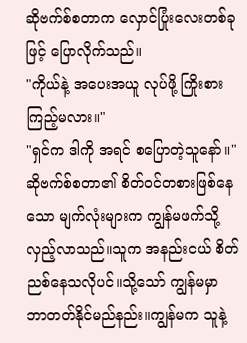ဆိုဗက်စ်စတာက လှောင်ပြုံးလေးတစ်ခုဖြင့် ပြောလိုက်သည်။
"ကိုယ်နဲ့ အပေးအယူ လုပ်ဖို့ ကြိုးစားကြည့်မလား။"
"ရှင်က ဒါကို အရင် စပြောတဲ့သူနော်။"
ဆိုဗက်စ်စတာ၏ စိတ်ဝင်တစားဖြစ်နေသော မျက်လုံးများက ကျွန်မဖက်သို့ လှည့်လာသည်။သူက အနည်းငယ် စိတ်ညစ်နေသလိုပင်။သို့သော် ကျွန်မမှာ ဘာတတ်နိုင်မည်နည်း။ကျွန်မက သူနဲ့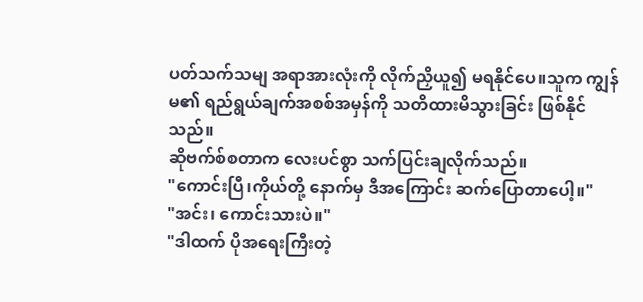ပတ်သက်သမျ အရာအားလုံးကို လိုက်ညှိယူ၍ မရနိုင်ပေ။သူက ကျွန်မ၏ ရည်ရွယ်ချက်အစစ်အမှန်ကို သတိထားမိသွားခြင်း ဖြစ်နိုင်သည်။
ဆိုဗက်စ်စတာက လေးပင်စွာ သက်ပြင်းချလိုက်သည်။
"ကောင်းပြီ၊ကိုယ်တို့ နောက်မှ ဒီအကြောင်း ဆက်ပြောတာပေါ့။"
"အင်း၊ ကောင်းသားပဲ။"
"ဒါထက် ပိုအရေးကြီးတဲ့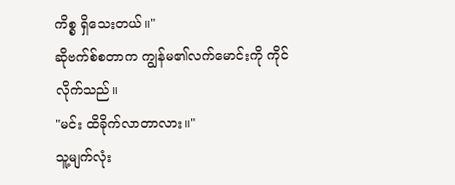ကိစ္စ ရှိသေးတယ်။"
ဆိုဗက်စ်စတာက ကျွန်မ၏လက်မောင်းကို ကိုင်လိုက်သည်။
"မင်း ထိခိုက်လာတာလား။"
သူ့မျက်လုံး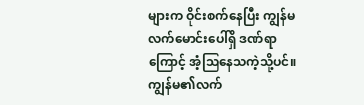များက ဝိုင်းစက်နေပြီး ကျွန်မလက်မောင်းပေါ်ရှိ ဒဏ်ရာကြောင့် အံ့ဩနေသကဲ့သို့ပင်။
ကျွန်မ၏လက်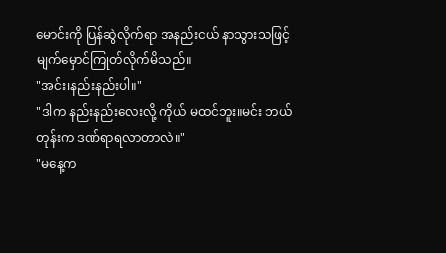မောင်းကို ပြန်ဆွဲလိုက်ရာ အနည်းငယ် နာသွားသဖြင့် မျက်မှောင်ကြုတ်လိုက်မိသည်။
"အင်း၊နည်းနည်းပါ။"
"ဒါက နည်းနည်းလေးလို့ ကိုယ် မထင်ဘူး။မင်း ဘယ်တုန်းက ဒဏ်ရာရလာတာလဲ။"
"မနေ့က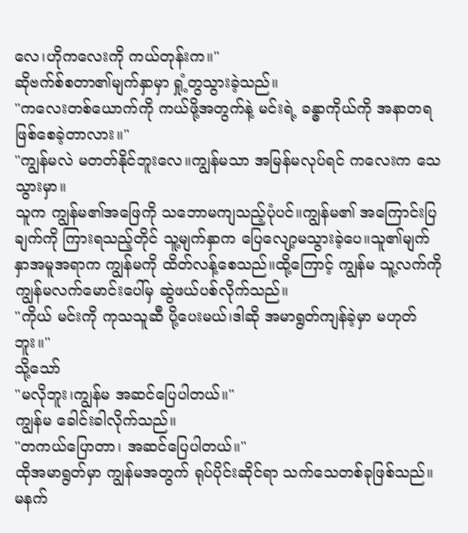လေ၊ဟိုကလေးကို ကယ်တုန်းက။"
ဆိုဗက်စ်စတာ၏မျက်နှာမှာ ရှုံ့တွသွားခဲ့သည်။
"ကလေးတစ်ယောက်ကို ကယ်ဖို့အတွက်နဲ့ မင်းရဲ့ ခန္ဓာကိုယ်ကို အနာတရ ဖြစ်စေခဲ့တာလား။"
"ကျွန်မလဲ မတတ်နိုင်ဘူးလေ။ကျွန်မသာ အမြန်မလုပ်ရင် ကလေးက သေသွားမှာ။
သူက ကျွန်မ၏အဖြေကို သဘောမကျသည့်ပုံပင်။ကျွန်မ၏ အကြောင်းပြချက်ကို ကြားရသည့်တိုင် သူ့မျက်နှာက ပြေလျော့မသွားခဲ့ပေ။သူ၏မျက်နှာအမူအရာက ကျွန်မကို ထိတ်လန့်စေသည်။ထို့ကြောင့် ကျွန်မ သူ့လက်ကို ကျွန်မလက်မောင်းပေါ်မှ ဆွဲဖယ်ပစ်လိုက်သည်။
"ကိုယ် မင်းကို ကုသသူဆီ ပို့ပေးမယ်၊ဒါဆို အမာရွတ်ကျန်ခဲ့မှာ မဟုတ်ဘူး။"
သို့သော်
"မလိုဘူး၊ကျွန်မ အဆင်ပြေပါတယ်။"
ကျွန်မ ခေါင်းခါလိုက်သည်။
"တကယ်ပြောတာ၊ အဆင်ပြေပါတယ်။"
ထိုအမာရွတ်မှာ ကျွန်မအတွက် ရုပ်ပိုင်းဆိုင်ရာ သက်သေတစ်ခုဖြစ်သည်။မနက်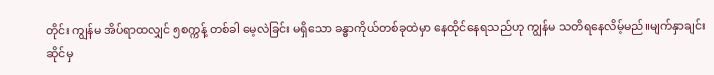တိုင်း ကျွန်မ အိပ်ရာထလျှင် ၅စက္ကန့် တစ်ခါ မေ့လဲခြင်း မရှိသော ခန္ဓာကိုယ်တစ်ခုထဲမှာ နေထိုင်နေရသည်ဟု ကျွန်မ သတိရနေလိမ့်မည်။မျက်နှာချင်းဆိုင်မှ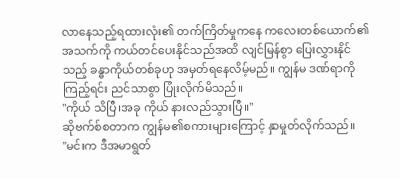လာနေသည့်ရထားလုံး၏ တက်ကြိတ်မှုကနေ ကလေးတစ်ယောက်၏အသက်ကို ကယ်တင်ပေးနိုင်သည်အထိ လျင်မြန်စွာ ပြေးလွှားနိုင်သည့် ခန္ဓာကိုယ်တစ်ခုဟု အမှတ်ရနေလိမ့်မည်။ ကျွန်မ ဒဏ်ရာကို ကြည့်ရင်း ညင်သာစွာ ပြုံးလိုက်မိသည်။
"ကိုယ် သိပြီ၊အခု ကိုယ် နားလည်သွားပြီ။"
ဆိုဗက်စ်စတာက ကျွန်မ၏စကားများကြောင့် နှာမှုတ်လိုက်သည်။
"မင်းက ဒီအမာရွတ်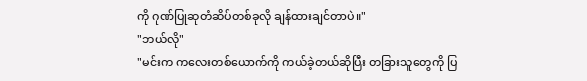ကို ဂုဏ်ပြုဆုတံဆိပ်တစ်ခုလို ချန်ထားချင်တာပဲ။"
"ဘယ်လို"
"မင်းက ကလေးတစ်ယောက်ကို ကယ်ခဲ့တယ်ဆိုပြီး တခြားသူတွေကို ပြ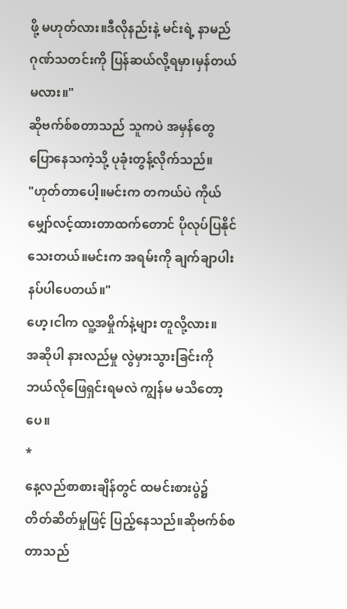ဖို့ မဟုတ်လား။ဒီလိုနည်းနဲ့ မင်းရဲ့ နာမည်ဂုဏ်သတင်းကို ပြန်ဆယ်လို့ရမှာ၊မှန်တယ်မလား။"
ဆိုဗက်စ်စတာသည် သူကပဲ အမှန်တွေ ပြောနေသကဲ့သို့ ပုခုံးတွန့်လိုက်သည်။
"ဟုတ်တာပေါ့။မင်းက တကယ်ပဲ ကိုယ် မျှော်လင့်ထားတာထက်တောင် ပိုလုပ်ပြနိုင်သေးတယ်။မင်းက အရမ်းကို ချက်ချာပါးနပ်ပါပေတယ်။"
ဟေ့၊ငါက လူ့အမှိုက်နဲ့များ တူလို့လား။
အဆိုပါ နားလည်မှု လွဲမှားသွားခြင်းကို ဘယ်လိုဖြေရှင်းရမလဲ ကျွန်မ မသိတော့ပေ။
*
နေ့လည်စာစားချိန်တွင် ထမင်းစားပွဲ၌ တိတ်ဆိတ်မှုဖြင့် ပြည့်နေသည်။ဆိုဗက်စ်စတာသည်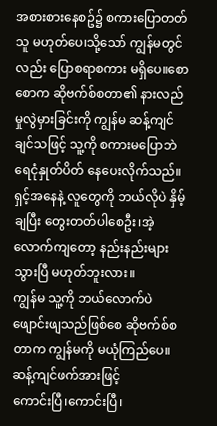အစားစားနေစဥ်၌ စကားပြောတတ်သူ မဟုတ်ပေ၊သို့သော် ကျွန်မတွင်လည်း ပြောစရာစကား မရှိပေ။စောစောက ဆိုဗက်စ်စတာ၏ နားလည်မှုလွဲမှားခြင်းကို ကျွန်မ ဆန့်ကျင်ချင်သဖြင့် သူ့ကို စကားမပြောဘဲ ရေငုံနှုတ်ပိတ် နေပေးလိုက်သည်။
ရှင့်အနေနဲ့ လူတွေကို ဘယ်လိုပဲ နှိမ့်ချပြီး တွေးတတ်ပါစေဦး၊အဲ့လောက်ကျတော့ နည်းနည်းများသွားပြီ မဟုတ်ဘူးလား။
ကျွန်မ သူ့ကို ဘယ်လောက်ပဲ ဖျောင်းဖျသည်ဖြစ်စေ ဆိုဗက်စ်စတာက ကျွန်မကို မယုံကြည်ပေ။ဆန့်ကျင်ဖက်အားဖြင့်
ကောင်းပြီ၊ကောင်းပြီ၊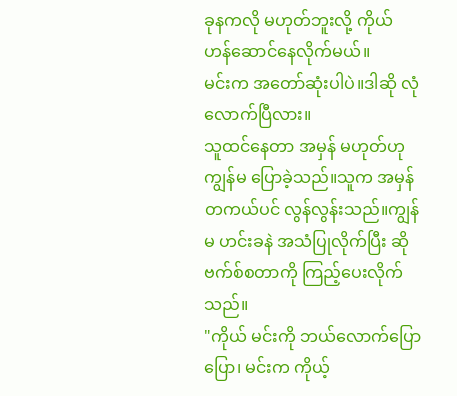ခုနကလို မဟုတ်ဘူးလို့ ကိုယ် ဟန်ဆောင်နေလိုက်မယ်။
မင်းက အတော်ဆုံးပါပဲ။ဒါဆို လုံလောက်ပြီလား။
သူထင်နေတာ အမှန် မဟုတ်ဟု ကျွန်မ ပြောခဲ့သည်။သူက အမှန်တကယ်ပင် လွန်လွန်းသည်။ကျွန်မ ဟင်းခနဲ အသံပြုလိုက်ပြီး ဆိုဗက်စ်စတာကို ကြည့်ပေးလိုက်သည်။
"ကိုယ် မင်းကို ဘယ်လောက်ပြောပြော၊ မင်းက ကိုယ့်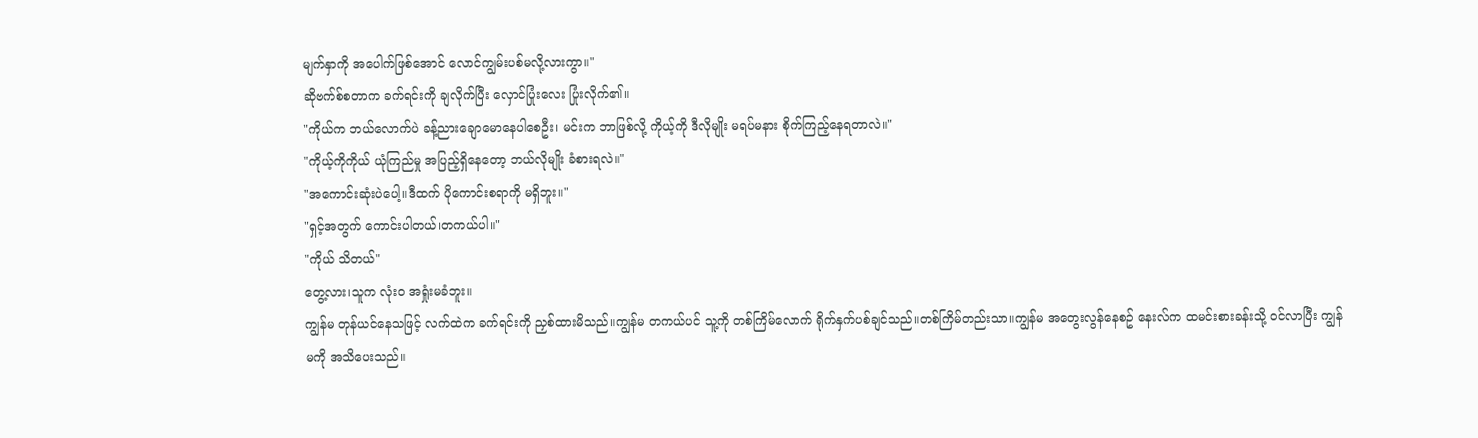မျက်နှာကို အပေါက်ဖြစ်အောင် လောင်ကျွမ်းပစ်မလို့လားကွာ။"
ဆိုဗက်စ်စတာက ခက်ရင်းကို ချလိုက်ပြီး လှောင်ပြုံးလေး ပြုံးလိုက်၏။
"ကိုယ်က ဘယ်လောက်ပဲ ခန့်ညားချောမောနေပါစေဦး၊ မင်းက ဘာဖြစ်လို့ ကိုယ့်ကို ဒီလိုမျိုး မရပ်မနား စိုက်ကြည့်နေရတာလဲ။"
"ကိုယ့်ကိုကိုယ် ယုံကြည်မှု အပြည့်ရှိနေတော့ ဘယ်လိုမျိုး ခံစားရလဲ။"
"အကောင်းဆုံးပဲပေါ့။ဒီထက် ပိုကောင်းစရာကို မရှိဘူး။"
"ရှင့်အတွက် ကောင်းပါတယ်၊တကယ်ပါ။"
"ကိုယ် သိတယ်"
တွေ့လား၊သူက လုံးဝ အရှုံးမခံဘူး။
ကျွန်မ တုန်ယင်နေသဖြင့် လက်ထဲက ခက်ရင်းကို ညှစ်ထားမိသည်။ကျွန်မ တကယ်ပင် သူ့ကို တစ်ကြိမ်လောက် ရိုက်နှက်ပစ်ချင်သည်။တစ်ကြိမ်တည်းသာ။ကျွန်မ အတွေးလွန်နေစဥ် နေးလ်က ထမင်းစားခန်းသို့ ဝင်လာပြီး ကျွန်မကို အသိပေးသည်။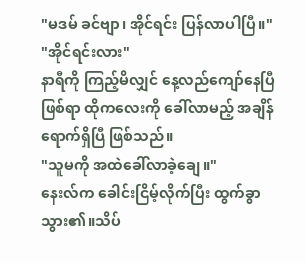"မဒမ် ခင်ဗျာ၊ အိုင်ရင်း ပြန်လာပါပြီ။"
"အိုင်ရင်းလား"
နာရီကို ကြည့်မိလျှင် နေ့လည်ကျော်နေပြီဖြစ်ရာ ထိုကလေးကို ခေါ်လာမည့် အချိန်ရောက်ရှိပြီ ဖြစ်သည်။
"သူမကို အထဲခေါ်လာခဲ့ချေ။"
နေးလ်က ခေါင်းငြိမ့်လိုက်ပြီး ထွက်ခွာသွား၏။သိပ်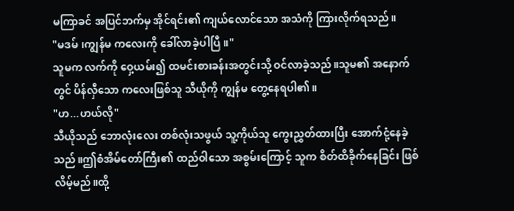မကြာခင် အပြင်ဘက်မှ အိုင်ရင်း၏ ကျယ်လောင်သော အသံကို ကြားလိုက်ရသည်။
"မဒမ်၊ကျွန်မ ကလေးကို ခေါ်လာခဲ့ပါပြီ။"
သူမက လက်ကို ဝှေ့ယမ်း၍ ထမင်းစားခန်းအတွင်းသို့ ဝင်လာခဲ့သည်။သူမ၏ အနောက်တွင် ပိန်လှီသော ကလေးဖြစ်သူ သီယိုကို ကျွန်မ တွေ့နေရပါ၏။
"ဟ...ဟယ်လို"
သီယိုသည် ဘောလုံးလေး တစ်လုံးသဖွယ် သူ့ကိုယ်သူ ကွေးညွှတ်ထားပြီး အောက်ငုံ့နေခဲ့သည်။ဤစံအိမ်တော်ကြီး၏ ထည်ဝါသော အစွမ်းကြောင့် သူက စိတ်ထိခိုက်နေခြင်း ဖြစ်လိမ့်မည်။ထို့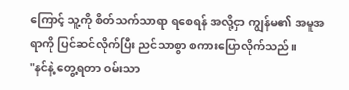ကြောင့် သူ့ကို စိတ်သက်သာရာ ရစေရန် အလို့ငှာ ကျွန်မ၏ အမူအရာကို ပြင်ဆင်လိုက်ပြီး ညင်သာစွာ စကားပြောလိုက်သည်။
"နင်နဲ့ တွေ့ရတာ ဝမ်းသာ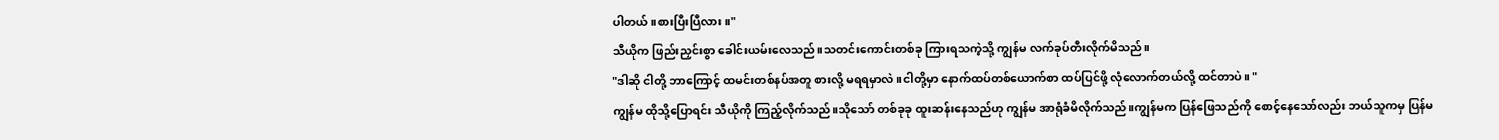ပါတယ်။စားပြီးပြီလား။"
သီယိုက ဖြည်းညှင်းစွာ ခေါင်းယမ်းလေသည်။သတင်းကောင်းတစ်ခု ကြားရသကဲ့သို့ ကျွန်မ လက်ခုပ်တီးလိုက်မိသည်။
"ဒါဆို ငါတို့ ဘာကြောင့် ထမင်းတစ်နပ်အတူ စားလို့ မရရမှာလဲ။ငါတို့မှာ နောက်ထပ်တစ်ယောက်စာ ထပ်ပြင်ဖို့ လုံလောက်တယ်လို့ ထင်တာပဲ။ "
ကျွန်မ ထိုသို့ပြောရင်း သီယိုကို ကြည့်လိုက်သည်။သိုသော် တစ်ခုခု ထူးဆန်းနေသည်ဟု ကျွန်မ အာရုံခံမိလိုက်သည်။ကျွန်မက ပြန်ဖြေသည်ကို စောင့်နေသော်လည်း ဘယ်သူကမှ ပြန်မ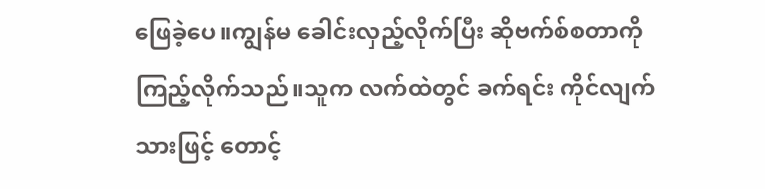ဖြေခဲ့ပေ။ကျွန်မ ခေါင်းလှည့်လိုက်ပြီး ဆိုဗက်စ်စတာကို ကြည့်လိုက်သည်။သူက လက်ထဲတွင် ခက်ရင်း ကိုင်လျက်သားဖြင့် တောင့်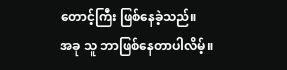တောင့်ကြီး ဖြစ်နေခဲ့သည်။
အခု သူ ဘာဖြစ်နေတာပါလိမ့်။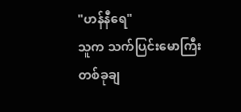"ဟန်နီရေ"
သူက သက်ပြင်းမောကြီး တစ်ခုချ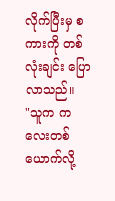လိုက်ပြီးမှ စကားကို တစ်လုံးချင်း ပြောလာသည်။
"သူက ကလေးတစ်ယောက်လို့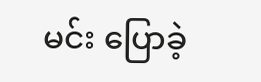မင်း ပြောခဲ့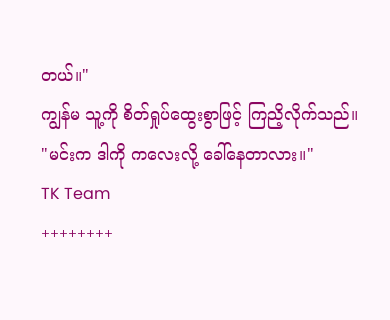တယ်။"
ကျွန်မ သူ့ကို စိတ်ရှုပ်ထွေးစွာဖြင့် ကြညိ့လိုက်သည်။
"မင်းက ဒါကို ကလေးလို့ ခေါ်နေတာလား။"
TK Team
++++++++